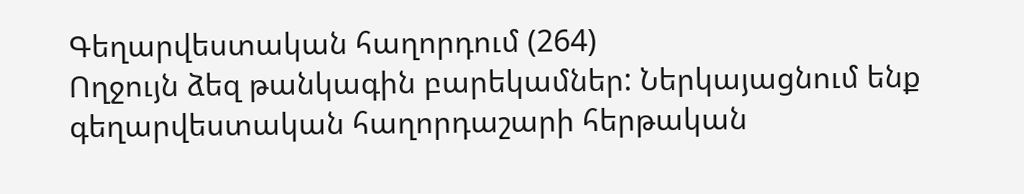Գեղարվեստական հաղորդում (264)
Ողջույն ձեզ թանկագին բարեկամներ: Ներկայացնում ենք գեղարվեստական հաղորդաշարի հերթական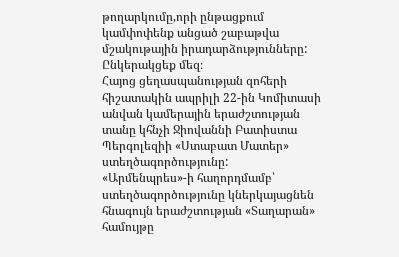թողարկումը,որի ընթացքում կամփոփենք անցած շաբաթվա մշակութային իրադարձությունները: Ընկերակցեք մեզ։
Հայոց ցեղասպանության զոհերի հիշատակին ապրիլի 22-ին Կոմիտասի անվան կամերային երաժշտության տանը կհնչի Ջիովաննի Բատիստա Պերգոլեզիի «Ստաբատ Մատեր» ստեղծագործությունը:
«Արմենպրես»-ի հաղորդմամբ՝ ստեղծագործությունը կներկայացնեն հնագույն երաժշտության «Տաղարան» համույթը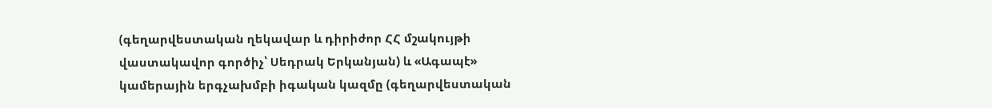(գեղարվեստական ղեկավար և դիրիժոր ՀՀ մշակույթի վաստակավոր գործիչ՝ Սեդրակ Երկանյան) և «Ագապէ» կամերային երգչախմբի իգական կազմը (գեղարվեստական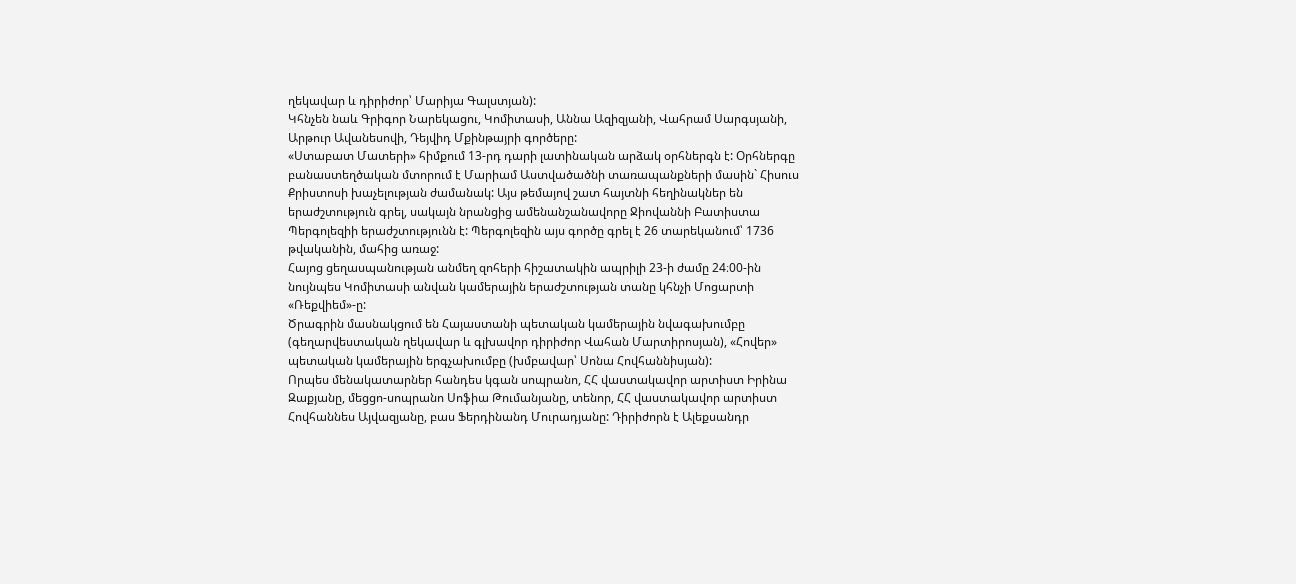ղեկավար և դիրիժոր՝ Մարիյա Գալստյան):
Կհնչեն նաև Գրիգոր Նարեկացու, Կոմիտասի, Աննա Ազիզյանի, Վահրամ Սարգսյանի, Արթուր Ավանեսովի, Դեյվիդ Մքինթայրի գործերը:
«Ստաբատ Մատերի» հիմքում 13-րդ դարի լատինական արձակ օրհներգն է: Օրհներգը բանաստեղծական մտորում է Մարիամ Աստվածածնի տառապանքների մասին` Հիսուս Քրիստոսի խաչելության ժամանակ: Այս թեմայով շատ հայտնի հեղինակներ են երաժշտություն գրել, սակայն նրանցից ամենանշանավորը Ջիովաննի Բատիստա Պերգոլեզիի երաժշտությունն է: Պերգոլեզին այս գործը գրել է 26 տարեկանում՝ 1736 թվականին, մահից առաջ:
Հայոց ցեղասպանության անմեղ զոհերի հիշատակին ապրիլի 23-ի ժամը 24։00-ին նույնպես Կոմիտասի անվան կամերային երաժշտության տանը կհնչի Մոցարտի «Ռեքվիեմ»-ը:
Ծրագրին մասնակցում են Հայաստանի պետական կամերային նվագախումբը (գեղարվեստական ղեկավար և գլխավոր դիրիժոր Վահան Մարտիրոսյան), «Հովեր» պետական կամերային երգչախումբը (խմբավար՝ Սոնա Հովհաննիսյան):
Որպես մենակատարներ հանդես կգան սոպրանո, ՀՀ վաստակավոր արտիստ Իրինա Զաքյանը, մեցցո-սոպրանո Սոֆիա Թումանյանը, տենոր, ՀՀ վաստակավոր արտիստ Հովհաննես Այվազյանը, բաս Ֆերդինանդ Մուրադյանը: Դիրիժորն է Ալեքսանդր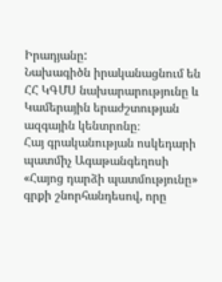Իրադյանը:
Նախագիծն իրականացնում են ՀՀ ԿԳՄՍ նախարարությունը և Կամերային երաժշտության ազգային կենտրոնը։
Հայ գրականության ոսկեդարի պատմիչ Ագաթանգեղոսի «Հայոց դարձի պատմությունը» գրքի շնորհանդեսով, որը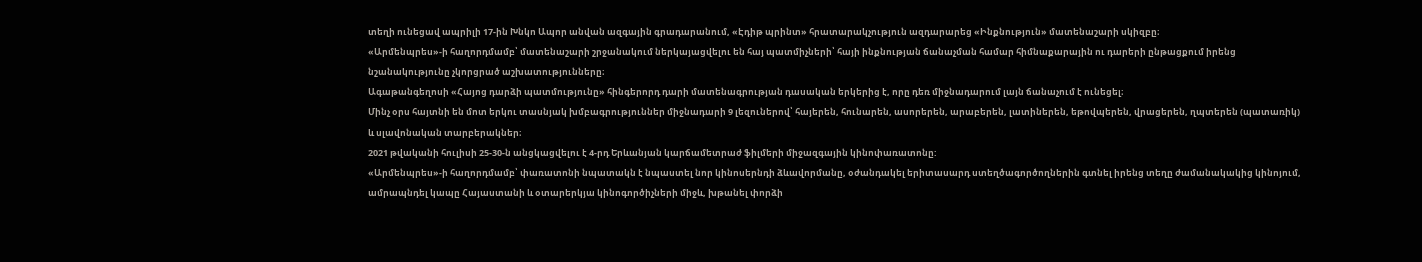տեղի ունեցավ ապրիլի 17-ին Խնկո Ապոր անվան ազգային գրադարանում, «Էդիթ պրինտ» հրատարակչություն ազդարարեց «Ինքնություն» մատենաշարի սկիզբը։
«Արմենպրես»-ի հաղորդմամբ՝ մատենաշարի շրջանակում ներկայացվելու են հայ պատմիչների՝ հայի ինքնության ճանաչման համար հիմնաքարային ու դարերի ընթացքում իրենց նշանակությունը չկորցրած աշխատությունները։
Ագաթանգեղոսի «Հայոց դարձի պատմությունը» հինգերորդ դարի մատենագրության դասական երկերից է, որը դեռ միջնադարում լայն ճանաչում է ունեցել։
Մինչ օրս հայտնի են մոտ երկու տասնյակ խմբագրություններ միջնադարի 9 լեզուներով՝ հայերեն, հունարեն, ասորերեն, արաբերեն, լատիներեն, եթովպերեն, վրացերեն, ղպտերեն (պատառիկ) և սլավոնական տարբերակներ։
2021 թվականի հուլիսի 25-30-ն անցկացվելու է 4-րդ Երևանյան կարճամետրաժ ֆիլմերի միջազգային կինոփառատոնը:
«Արմենպրես»-ի հաղորդմամբ՝ փառատոնի նպատակն է նպաստել նոր կինոսերնդի ձևավորմանը, օժանդակել երիտասարդ ստեղծագործողներին գտնել իրենց տեղը ժամանակակից կինոյում, ամրապնդել կապը Հայաստանի և օտարերկյա կինոգործիչների միջև, խթանել փորձի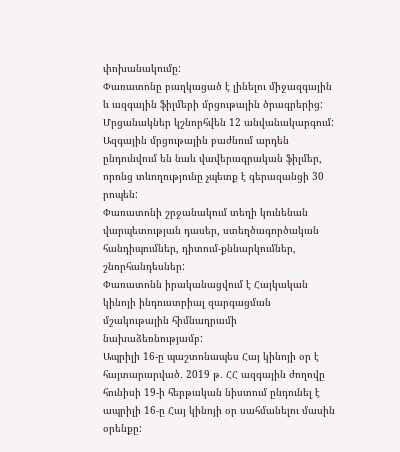փոխանակումը:
Փառատոնը բաղկացած է լինելու միջազգային և ազգային ֆիլմերի մրցութային ծրագրերից: Մրցանակներ կշնորհվեն 12 անվանակարգում:
Ազգային մրցութային բաժնում արդեն ընդունվում են նաև վավերագրական ֆիլմեր, որոնց տևողությունը չպետք է գերազանցի 30 րոպեն:
Փառատոնի շրջանակում տեղի կունենան վարպետության դասեր, ստեղծագործական հանդիպումներ, դիտում-քննարկումներ, շնորհանդեսներ:
Փառատոնն իրականացվում է Հայկական կինոյի ինդուստրիալ զարգացման մշակութային հիմնադրամի նախաձեռնությամբ:
Ապրիլի 16-ը պաշտոնապես Հայ կինոյի օր է հայտարարված․ 2019 թ․ ՀՀ ազգային ժողովը հունիսի 19-ի հերթական նիստում ընդունել է ապրիլի 16-ը Հայ կինոյի օր սահմանելու մասին օրենքը: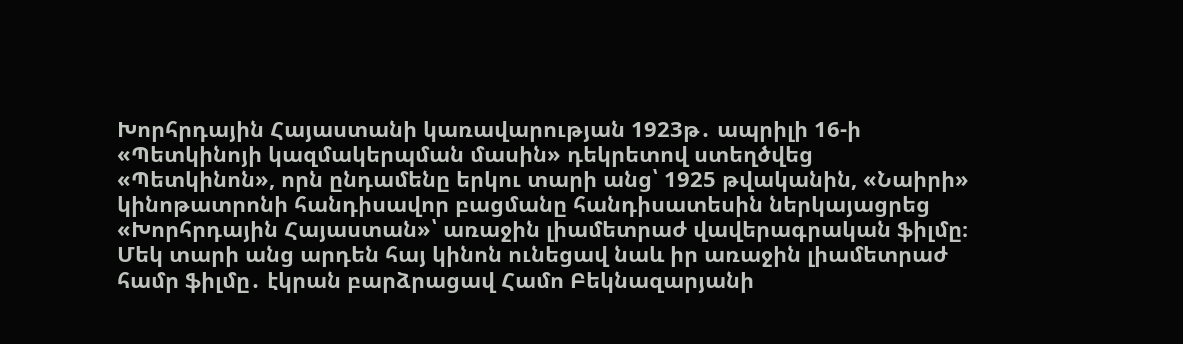Խորհրդային Հայաստանի կառավարության 1923թ․ ապրիլի 16-ի «Պետկինոյի կազմակերպման մասին» դեկրետով ստեղծվեց «Պետկինոն», որն ընդամենը երկու տարի անց՝ 1925 թվականին, «Նաիրի» կինոթատրոնի հանդիսավոր բացմանը հանդիսատեսին ներկայացրեց «Խորհրդային Հայաստան»՝ առաջին լիամետրաժ վավերագրական ֆիլմը։ Մեկ տարի անց արդեն հայ կինոն ունեցավ նաև իր առաջին լիամետրաժ համր ֆիլմը․ էկրան բարձրացավ Համո Բեկնազարյանի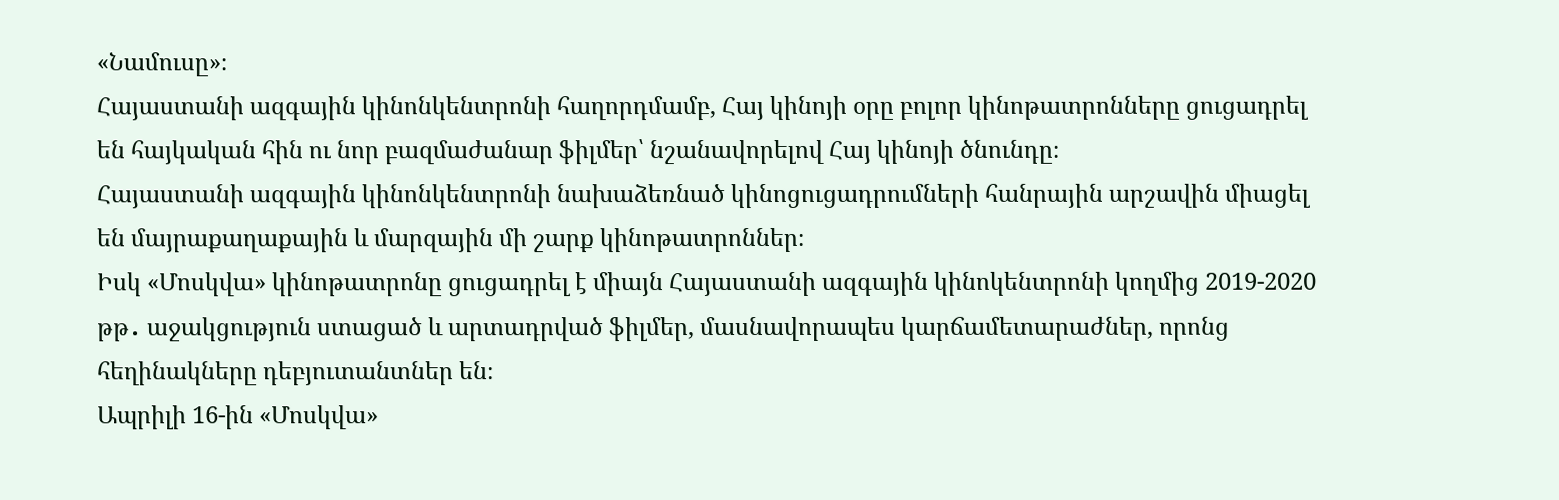«Նամուսը»։
Հայաստանի ազգային կինոնկենտրոնի հաղորդմամբ, Հայ կինոյի օրը բոլոր կինոթատրոնները ցուցադրել են հայկական հին ու նոր բազմաժանար ֆիլմեր՝ նշանավորելով Հայ կինոյի ծնունդը։
Հայաստանի ազգային կինոնկենտրոնի նախաձեռնած կինոցուցադրումների հանրային արշավին միացել են մայրաքաղաքային և մարզային մի շարք կինոթատրոններ։
Իսկ «Մոսկվա» կինոթատրոնը ցուցադրել է միայն Հայաստանի ազգային կինոկենտրոնի կողմից 2019-2020 թթ․ աջակցություն ստացած և արտադրված ֆիլմեր, մասնավորապես կարճամետարաժներ, որոնց հեղինակները դեբյուտանտներ են։
Ապրիլի 16-ին «Մոսկվա»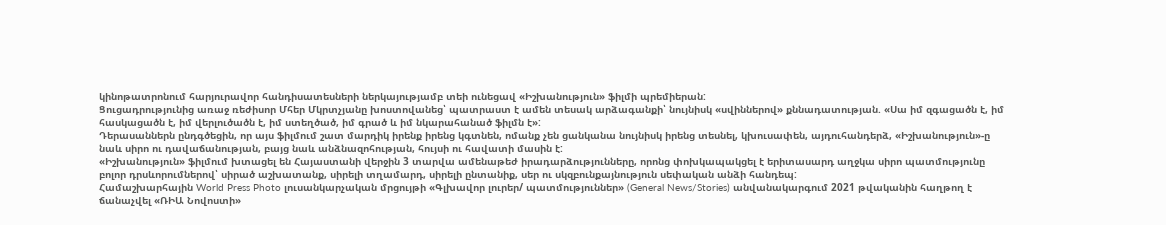կինոթատրոնում հարյուրավոր հանդիսատեսների ներկայությամբ տեի ունեցավ «Իշխանություն» ֆիլմի պրեմիերան:
Ցուցադրությունից առաջ ռեժիսոր Մհեր Մկրտչյանը խոստովանեց՝ պատրաստ է ամեն տեսակ արձագանքի՝ նույնիսկ «սվիններով» քննադատության. «Սա իմ զգացածն է, իմ հասկացածն է, իմ վերլուծածն է, իմ ստեղծած, իմ գրած և իմ նկարահանած ֆիլմն է»:
Դերասաններն ընդգծեցին, որ այս ֆիլմում շատ մարդիկ իրենք իրենց կգտնեն, ոմանք չեն ցանկանա նույնիսկ իրենց տեսնել, կխուսափեն, այդուհանդերձ, «Իշխանություն»-ը նաև սիրո ու դավաճանության, բայց նաև անձնազոհության, հույսի ու հավատի մասին է:
«Իշխանություն» ֆիլմում խտացել են Հայաստանի վերջին 3 տարվա ամենաթեժ իրադարձությունները, որոնց փոխկապակցել է երիտասարդ աղջկա սիրո պատմությունը բոլոր դրսևորումներով՝ սիրած աշխատանք, սիրելի տղամարդ, սիրելի ընտանիք, սեր ու սկզբունքայնություն սեփական անձի հանդեպ:
Համաշխարհային World Press Photo լուսանկարչական մրցույթի «Գլխավոր լուրեր/ պատմություններ» (General News/Stories) անվանակարգում 2021 թվականին հաղթող է ճանաչվել «ՌԻԱ Նովոստի»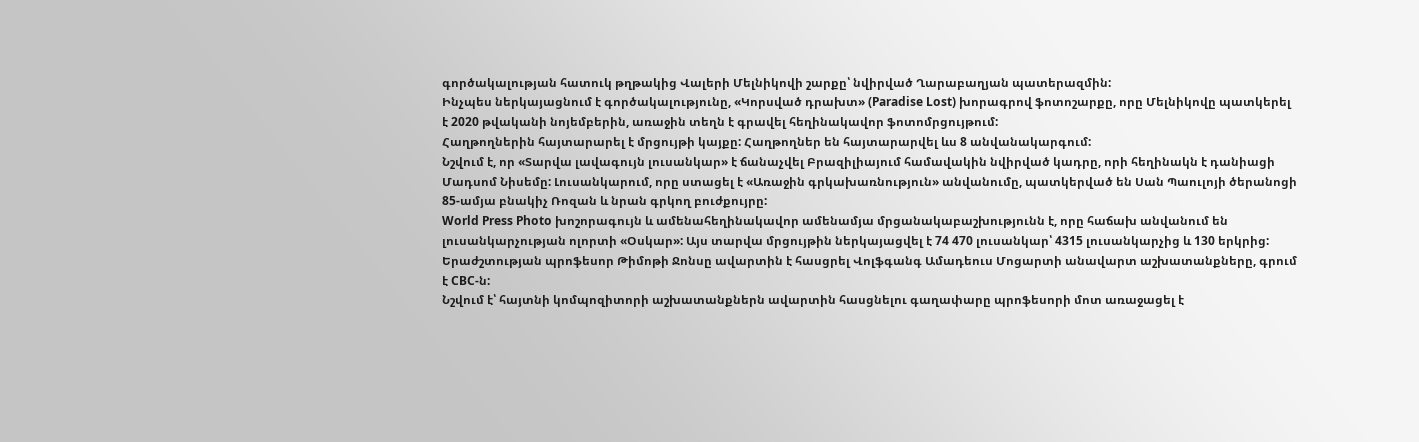գործակալության հատուկ թղթակից Վալերի Մելնիկովի շարքը՝ նվիրված Ղարաբաղյան պատերազմին:
Ինչպես ներկայացնում է գործակալությունը, «Կորսված դրախտ» (Paradise Lost) խորագրով ֆոտոշարքը, որը Մելնիկովը պատկերել է 2020 թվականի նոյեմբերին, առաջին տեղն է գրավել հեղինակավոր ֆոտոմրցույթում:
Հաղթողներին հայտարարել է մրցույթի կայքը: Հաղթողներ են հայտարարվել ևս 8 անվանակարգում:
Նշվում է, որ «Տարվա լավագույն լուսանկար» է ճանաչվել Բրազիլիայում համավակին նվիրված կադրը, որի հեղինակն է դանիացի Մադսոմ Նիսեմը: Լուսանկարում, որը ստացել է «Առաջին գրկախառնություն» անվանումը, պատկերված են Սան Պաուլոյի ծերանոցի 85-ամյա բնակիչ Ռոզան և նրան գրկող բուժքույրը:
World Press Photo խոշորագույն և ամենահեղինակավոր ամենամյա մրցանակաբաշխությունն է, որը հաճախ անվանում են լուսանկարչության ոլորտի «Օսկար»: Այս տարվա մրցույթին ներկայացվել է 74 470 լուսանկար՝ 4315 լուսանկարչից և 130 երկրից:
Երաժշտության պրոֆեսոր Թիմոթի Ջոնսը ավարտին է հասցրել Վոլֆգանգ Ամադեուս Մոցարտի անավարտ աշխատանքները, գրում է CBC-ն:
Նշվում է՝ հայտնի կոմպոզիտորի աշխատանքներն ավարտին հասցնելու գաղափարը պրոֆեսորի մոտ առաջացել է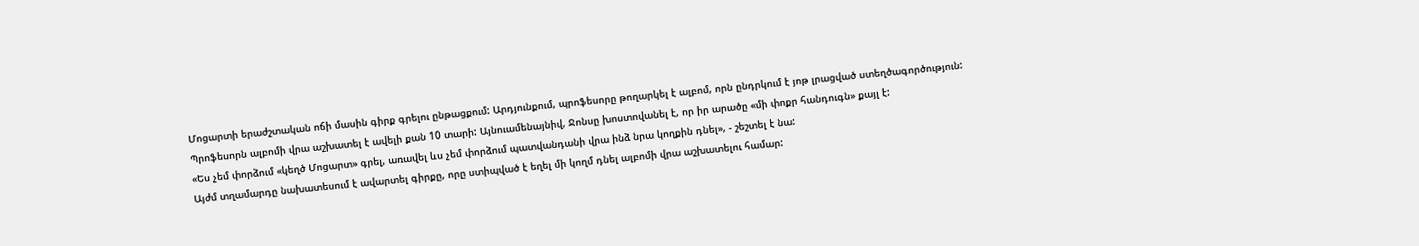Մոցարտի երաժշտական ոճի մասին գիրք գրելու ընթացքում: Արդյունքում, պրոֆեսորը թողարկել է ալբոմ, որն ընդրկում է յոթ լրացված ստեղծագործություն:
Պրոֆեսորն ալբոմի վրա աշխատել է ավելի քան 10 տարի: Այնուամենայնիվ, Ջոնսը խոստովանել է, որ իր արածը «մի փոքր հանդուգն» քայլ է:
«Ես չեմ փորձում «կեղծ Մոցարտ» գրել, առավել ևս չեմ փորձում պատվանդանի վրա ինձ նրա կողքին դնել», - շեշտել է նա:
Այժմ տղամարդը նախատեսում է ավարտել գիրքը, որը ստիպված է եղել մի կողմ դնել ալբոմի վրա աշխատելու համար: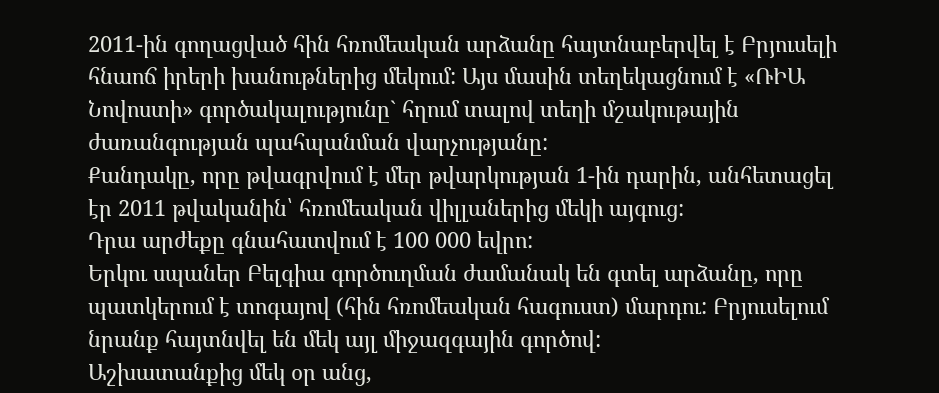2011-ին գողացված հին հռոմեական արձանը հայտնաբերվել է Բրյուսելի հնաոճ իրերի խանութներից մեկում: Այս մասին տեղեկացնում է «ՌԻԱ Նովոստի» գործակալությունը` հղում տալով տեղի մշակութային ժառանգության պահպանման վարչությանը:
Քանդակը, որը թվագրվում է մեր թվարկության 1-ին դարին, անհետացել էր 2011 թվականին՝ հռոմեական վիլլաներից մեկի այգուց:
Դրա արժեքը գնահատվում է 100 000 եվրո:
Երկու սպաներ Բելգիա գործուղման ժամանակ են գտել արձանը, որը պատկերում է տոգայով (հին հռոմեական հագուստ) մարդու: Բրյուսելում նրանք հայտնվել են մեկ այլ միջազգային գործով:
Աշխատանքից մեկ օր անց,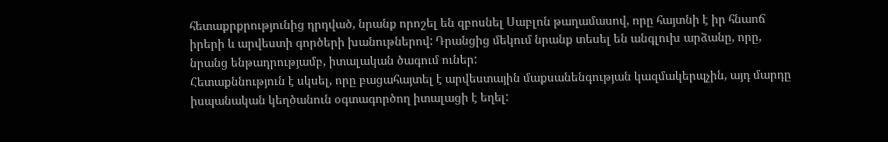հետաքրքրությունից դրդված, նրանք որոշել են զբոսնել Սաբլոն թաղամասով, որը հայտնի է իր հնաոճ իրերի և արվեստի գործերի խանութներով: Դրանցից մեկում նրանք տեսել են անգլուխ արձանը, որը, նրանց ենթադրությամբ, իտալական ծագում ուներ:
Հետաքննություն է սկսել, որը բացահայտել է արվեստային մաքսանենգության կազմակերպչին, այդ մարդը իսպանական կեղծանուն օգտագործող իտալացի է եղել: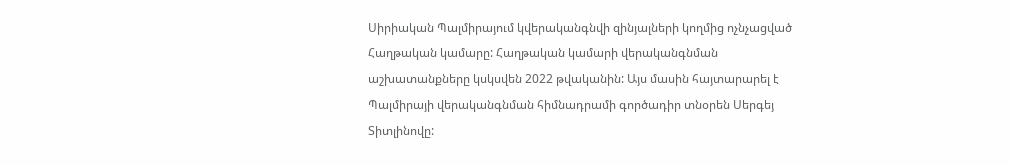Սիրիական Պալմիրայում կվերականգնվի զինյալների կողմից ոչնչացված Հաղթական կամարը: Հաղթական կամարի վերականգնման աշխատանքները կսկսվեն 2022 թվականին: Այս մասին հայտարարել է Պալմիրայի վերականգնման հիմնադրամի գործադիր տնօրեն Սերգեյ Տիտլինովը: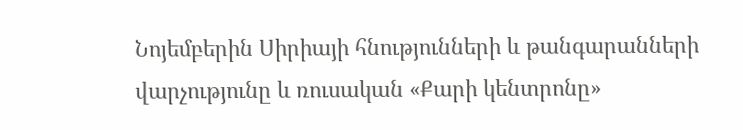Նոյեմբերին Սիրիայի հնությունների և թանգարանների վարչությունը և ռուսական «Քարի կենտրոնը»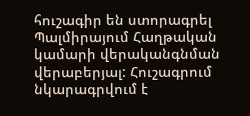հուշագիր են ստորագրել Պալմիրայում Հաղթական կամարի վերականգնման վերաբերյալ: Հուշագրում նկարագրվում է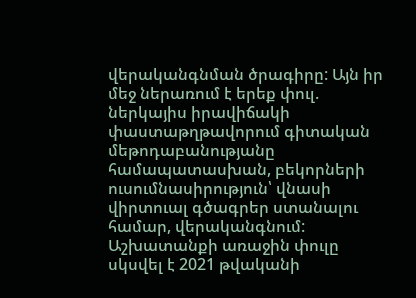վերականգնման ծրագիրը: Այն իր մեջ ներառում է երեք փուլ. ներկայիս իրավիճակի փաստաթղթավորում գիտական մեթոդաբանությանը համապատասխան, բեկորների ուսումնասիրություն՝ վնասի վիրտուալ գծագրեր ստանալու համար, վերականգնում:
Աշխատանքի առաջին փուլը սկսվել է 2021 թվականի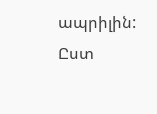ապրիլին: Ըստ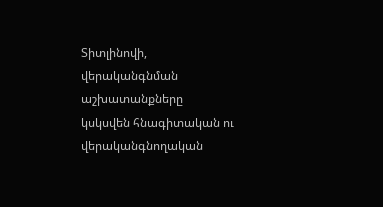Տիտլինովի, վերականգնման աշխատանքները կսկսվեն հնագիտական ու վերականգնողական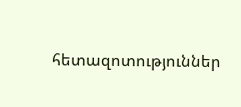հետազոտություններ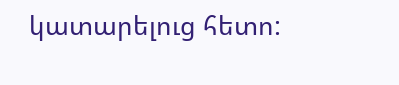կատարելուց հետո: